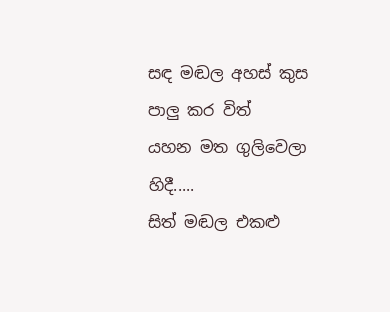සඳ මඬල අහස් කුස
පාලු කර විත්
යහන මත ගුලිවෙලා හිදී.....
සිත් මඬල එකළු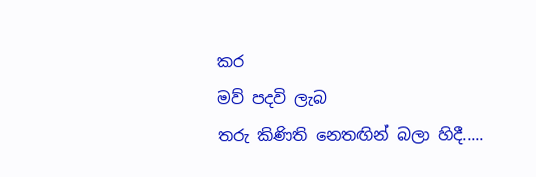කර
මව් පදවි ලැබ
තරු කිණිති නෙතඟින් බලා හිදී.....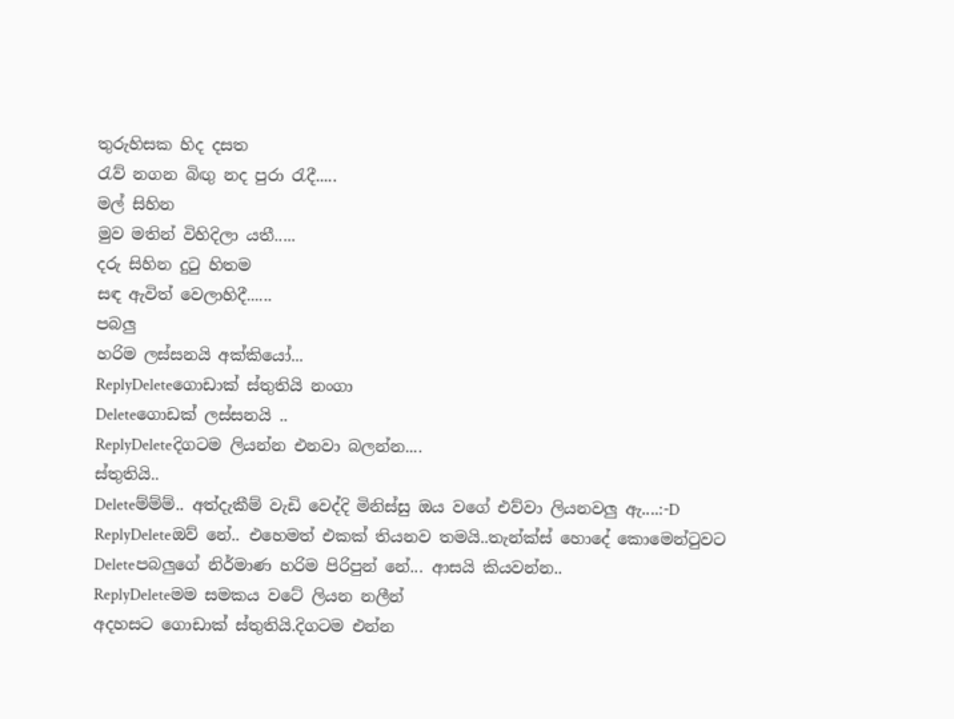තුරුහිසක හිද දසත
රැව් නගන බිඟු නද පුරා රැදී.....
මල් සිහින
මුව මතින් විහිදිලා යතී.....
දරු සිහින දුටු හිතම
සඳ ඇවිත් වෙලාහිදී......
පබලු
හරිම ලස්සනයි අක්කියෝ...
ReplyDeleteගොඩාක් ස්තුතියි නංගා
Deleteගොඩක් ලස්සනයි ..
ReplyDeleteදිගටම ලියන්න එනවා බලන්න....
ස්තුතියි..
Deleteම්ම්ම්.. අත්දැකීම් වැඩි වෙද්දි මිනිස්සු ඔය වගේ එව්වා ලියනවලු ඇ....:-D
ReplyDeleteඔව් නේ.. එහෙමත් එකක් තියනව තමයි..තැන්ක්ස් හොදේ කොමෙන්ටුවට
Deleteපබලුගේ නිර්මාණ හරිම පිරිපුන් නේ... ආසයි කියවන්න..
ReplyDeleteමම සමකය වටේ ලියන නලීන්
අදහසට ගොඩාක් ස්තුතියි.දිගටම එන්න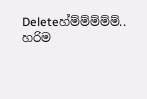Deleteහ්ම්ම්ම්ම්ම්.. හරිම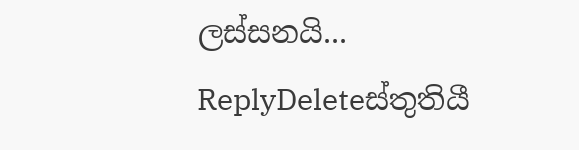ලස්සනයි...
ReplyDeleteස්තුතියී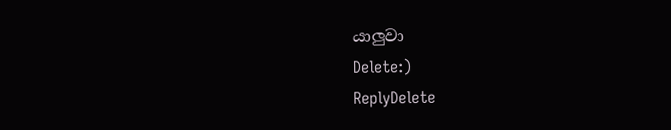යාලුවා
Delete:)
ReplyDelete